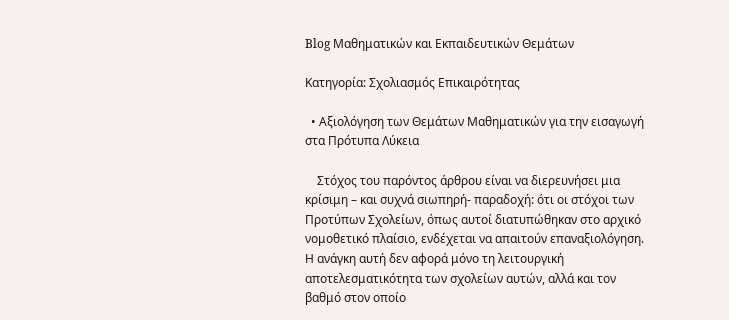Blog Μαθηματικών και Εκπαιδευτικών Θεμάτων

Κατηγορία: Σχολιασμός Επικαιρότητας

  • Αξιολόγηση των Θεμάτων Μαθηματικών για την εισαγωγή στα Πρότυπα Λύκεια

    Στόχος του παρόντος άρθρου είναι να διερευνήσει μια κρίσιμη – και συχνά σιωπηρή- παραδοχή: ότι οι στόχοι των Προτύπων Σχολείων, όπως αυτοί διατυπώθηκαν στο αρχικό νομοθετικό πλαίσιο, ενδέχεται να απαιτούν επαναξιολόγηση. Η ανάγκη αυτή δεν αφορά μόνο τη λειτουργική αποτελεσματικότητα των σχολείων αυτών, αλλά και τον βαθμό στον οποίο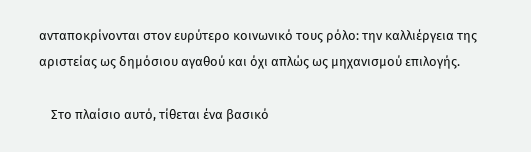ανταποκρίνονται στον ευρύτερο κοινωνικό τους ρόλο: την καλλιέργεια της αριστείας ως δημόσιου αγαθού και όχι απλώς ως μηχανισμού επιλογής.

    Στο πλαίσιο αυτό, τίθεται ένα βασικό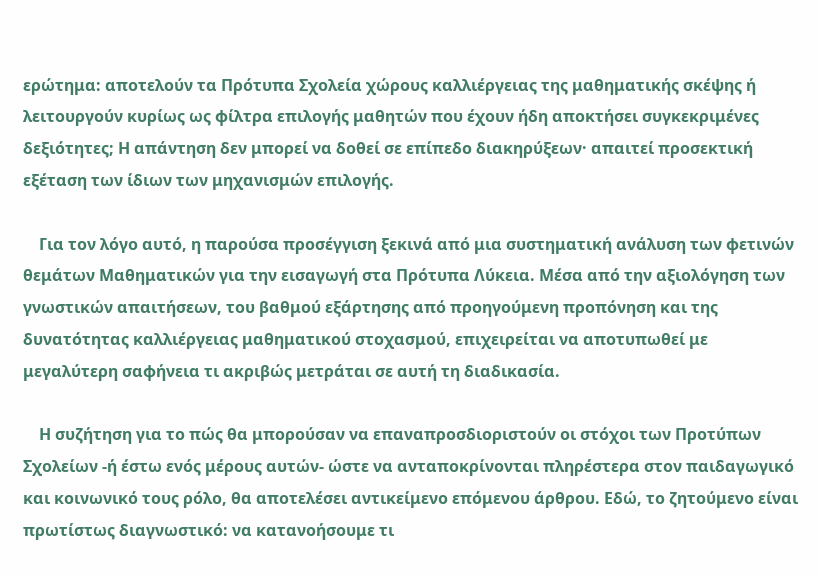ερώτημα: αποτελούν τα Πρότυπα Σχολεία χώρους καλλιέργειας της μαθηματικής σκέψης ή λειτουργούν κυρίως ως φίλτρα επιλογής μαθητών που έχουν ήδη αποκτήσει συγκεκριμένες δεξιότητες; Η απάντηση δεν μπορεί να δοθεί σε επίπεδο διακηρύξεων· απαιτεί προσεκτική εξέταση των ίδιων των μηχανισμών επιλογής.

    Για τον λόγο αυτό, η παρούσα προσέγγιση ξεκινά από μια συστηματική ανάλυση των φετινών θεμάτων Μαθηματικών για την εισαγωγή στα Πρότυπα Λύκεια. Μέσα από την αξιολόγηση των γνωστικών απαιτήσεων, του βαθμού εξάρτησης από προηγούμενη προπόνηση και της δυνατότητας καλλιέργειας μαθηματικού στοχασμού, επιχειρείται να αποτυπωθεί με μεγαλύτερη σαφήνεια τι ακριβώς μετράται σε αυτή τη διαδικασία.

    Η συζήτηση για το πώς θα μπορούσαν να επαναπροσδιοριστούν οι στόχοι των Προτύπων Σχολείων -ή έστω ενός μέρους αυτών- ώστε να ανταποκρίνονται πληρέστερα στον παιδαγωγικό και κοινωνικό τους ρόλο, θα αποτελέσει αντικείμενο επόμενου άρθρου. Εδώ, το ζητούμενο είναι πρωτίστως διαγνωστικό: να κατανοήσουμε τι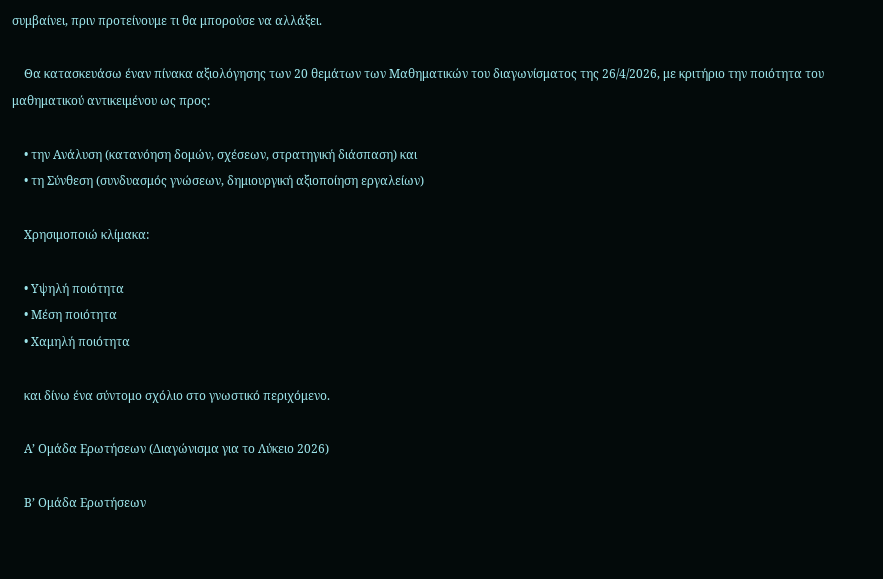συμβαίνει, πριν προτείνουμε τι θα μπορούσε να αλλάξει.

    Θα κατασκευάσω έναν πίνακα αξιολόγησης των 20 θεμάτων των Μαθηματικών του διαγωνίσματος της 26/4/2026, με κριτήριο την ποιότητα του μαθηματικού αντικειμένου ως προς:

    • την Ανάλυση (κατανόηση δομών, σχέσεων, στρατηγική διάσπαση) και
    • τη Σύνθεση (συνδυασμός γνώσεων, δημιουργική αξιοποίηση εργαλείων)

    Χρησιμοποιώ κλίμακα:

    • Υψηλή ποιότητα
    • Μέση ποιότητα
    • Χαμηλή ποιότητα

    και δίνω ένα σύντομo σχόλιο στο γνωστικό περιχόμενο.

    Α’ Ομάδα Ερωτήσεων (Διαγώνισμα για το Λύκειο 2026)

    Β’ Ομάδα Ερωτήσεων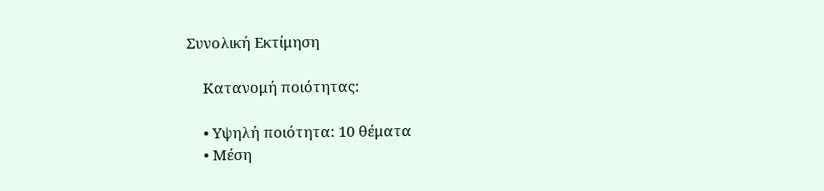Συνολική Εκτίμηση

    Κατανομή ποιότητας:

    • Υψηλή ποιότητα: 10 θέματα
    • Μέση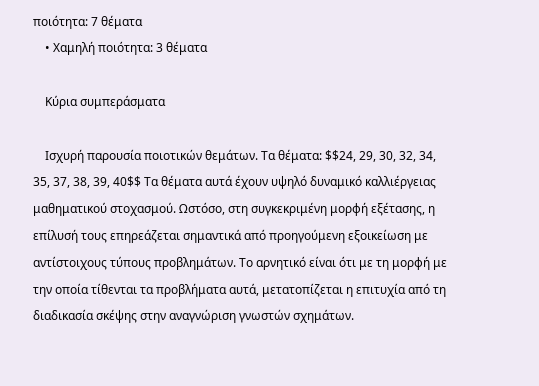ποιότητα: 7 θέματα
    • Χαμηλή ποιότητα: 3 θέματα

    Κύρια συμπεράσματα

    Ισχυρή παρουσία ποιοτικών θεμάτων. Τα θέματα: $$24, 29, 30, 32, 34, 35, 37, 38, 39, 40$$ Τα θέματα αυτά έχουν υψηλό δυναμικό καλλιέργειας μαθηματικού στοχασμού. Ωστόσο, στη συγκεκριμένη μορφή εξέτασης, η επίλυσή τους επηρεάζεται σημαντικά από προηγούμενη εξοικείωση με αντίστοιχους τύπους προβλημάτων. Το αρνητικό είναι ότι με τη μορφή με την οποία τίθενται τα προβλήματα αυτά, μετατοπίζεται η επιτυχία από τη διαδικασία σκέψης στην αναγνώριση γνωστών σχημάτων.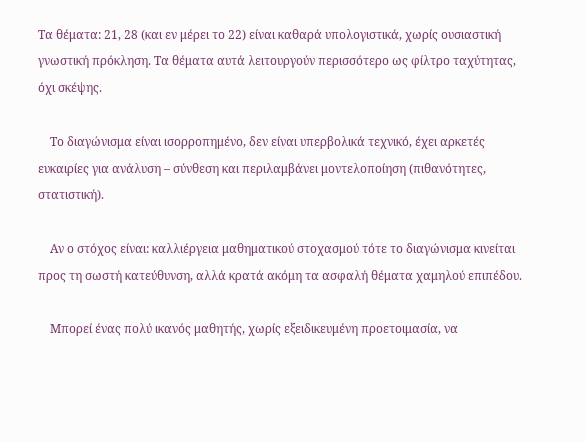Τα θέματα: 21, 28 (και εν μέρει το 22) είναι καθαρά υπολογιστικά, χωρίς ουσιαστική γνωστική πρόκληση. Τα θέματα αυτά λειτουργούν περισσότερο ως φίλτρο ταχύτητας, όχι σκέψης.

    Το διαγώνισμα είναι ισορροπημένο, δεν είναι υπερβολικά τεχνικό, έχει αρκετές ευκαιρίες για ανάλυση – σύνθεση και περιλαμβάνει μοντελοποίηση (πιθανότητες, στατιστική).

    Αν ο στόχος είναι: καλλιέργεια μαθηματικού στοχασμού τότε το διαγώνισμα κινείται προς τη σωστή κατεύθυνση, αλλά κρατά ακόμη τα ασφαλή θέματα χαμηλού επιπέδου.

    Μπορεί ένας πολύ ικανός μαθητής, χωρίς εξειδικευμένη προετοιμασία, να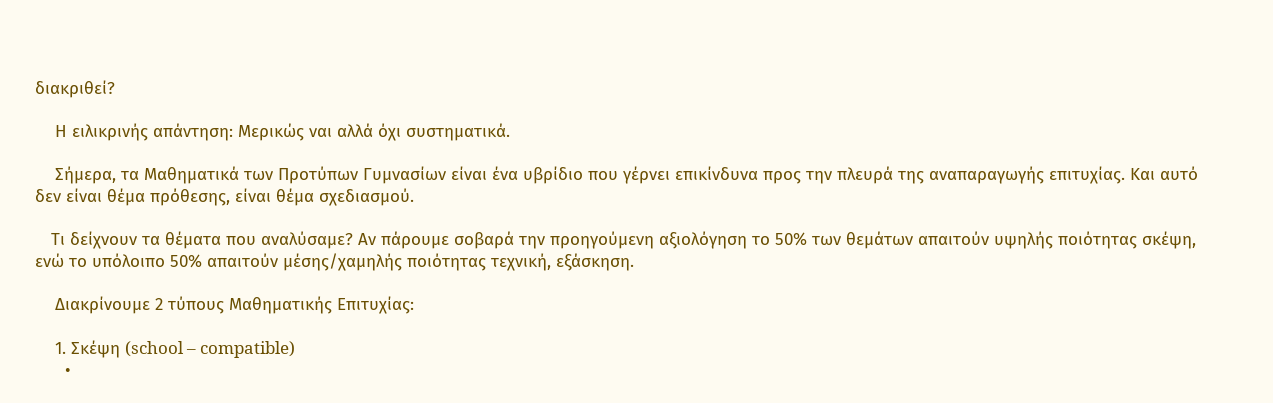διακριθεί?

    Η ειλικρινής απάντηση: Μερικώς ναι αλλά όχι συστηματικά.

    Σήμερα, τα Μαθηματικά των Προτύπων Γυμνασίων είναι ένα υβρίδιο που γέρνει επικίνδυνα προς την πλευρά της αναπαραγωγής επιτυχίας. Και αυτό δεν είναι θέμα πρόθεσης, είναι θέμα σχεδιασμού.

    Tι δείχνουν τα θέματα που αναλύσαμε? Αν πάρουμε σοβαρά την προηγούμενη αξιολόγηση το 50% των θεμάτων απαιτούν υψηλής ποιότητας σκέψη, ενώ το υπόλοιπο 50% απαιτούν μέσης/χαμηλής ποιότητας τεχνική, εξάσκηση.

    Διακρίνουμε 2 τύπους Μαθηματικής Επιτυχίας:

    1. Σκέψη (school – compatible)
      •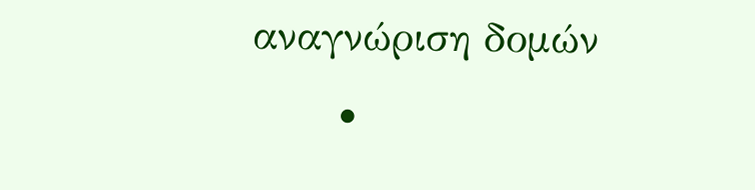αναγνώριση δομών
      •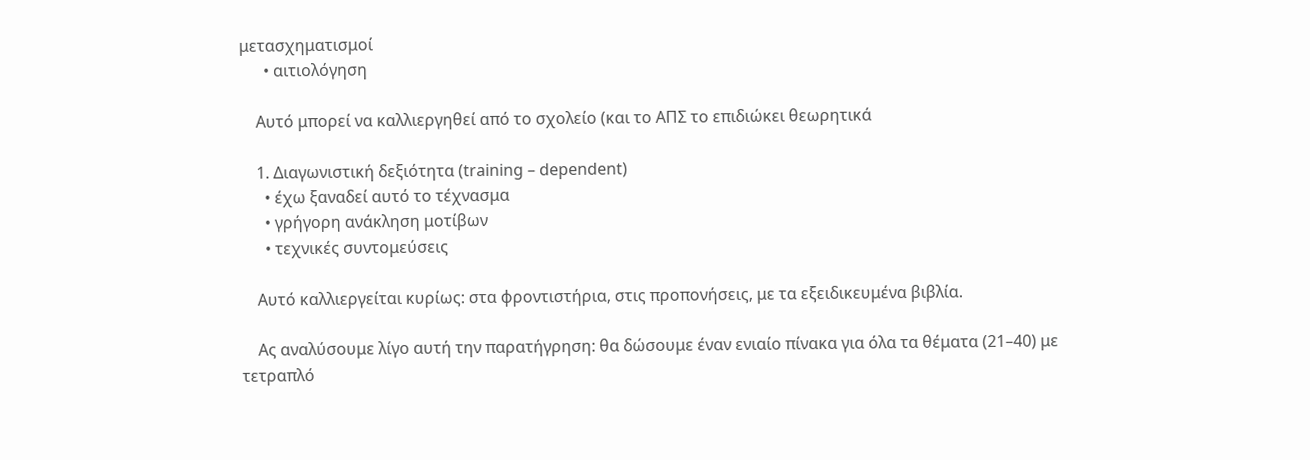μετασχηματισμοί
      • αιτιολόγηση

    Αυτό μπορεί να καλλιεργηθεί από το σχολείο (και το ΑΠΣ το επιδιώκει θεωρητικά

    1. Διαγωνιστική δεξιότητα (training – dependent)
      • έχω ξαναδεί αυτό το τέχνασμα
      • γρήγορη ανάκληση μοτίβων
      • τεχνικές συντομεύσεις

    Αυτό καλλιεργείται κυρίως: στα φροντιστήρια, στις προπονήσεις, με τα εξειδικευμένα βιβλία.

    Ας αναλύσουμε λίγο αυτή την παρατήγρηση: θα δώσουμε έναν ενιαίο πίνακα για όλα τα θέματα (21–40) με τετραπλό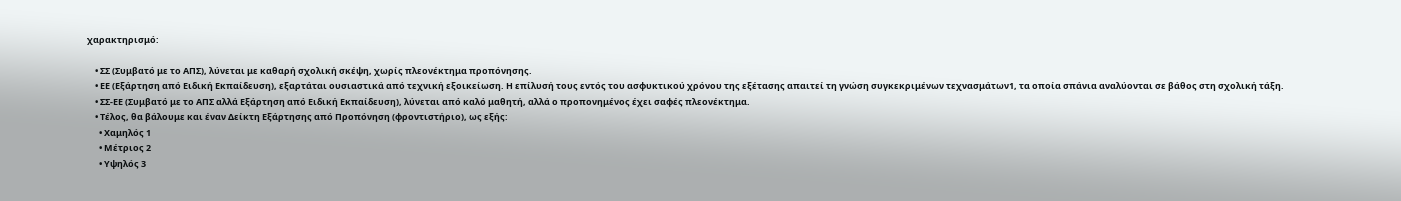χαρακτηρισμό:

    • ΣΣ (Συμβατό με το ΑΠΣ), λύνεται με καθαρή σχολική σκέψη, χωρίς πλεονέκτημα προπόνησης.
    • ΕΕ (Εξάρτηση από Ειδική Εκπαίδευση), εξαρτάται ουσιαστικά από τεχνική εξοικείωση. Η επίλυσή τους εντός του ασφυκτικού χρόνου της εξέτασης απαιτεί τη γνώση συγκεκριμένων τεχνασμάτων1, τα οποία σπάνια αναλύονται σε βάθος στη σχολική τάξη.
    • ΣΣ-ΕΕ (Συμβατό με το ΑΠΣ αλλά Εξάρτηση από Ειδική Εκπαίδευση), λύνεται από καλό μαθητή, αλλά ο προπονημένος έχει σαφές πλεονέκτημα.
    • Τέλος, θα βάλουμε και έναν Δείκτη Εξάρτησης από Προπόνηση (φροντιστήριο), ως εξής:
      • Χαμηλός 1
      • Μέτριος 2
      • Υψηλός 3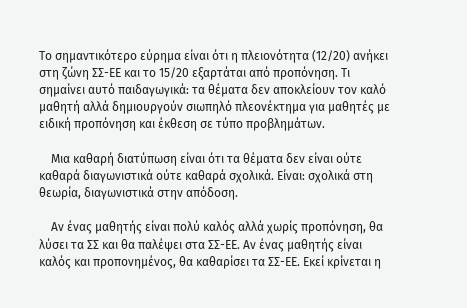Το σημαντικότερο εύρημα είναι ότι η πλειονότητα (12/20) ανήκει στη ζώνη ΣΣ-ΕΕ και το 15/20 εξαρτάται από προπόνηση. Τι σημαίνει αυτό παιδαγωγικά: τα θέματα δεν αποκλείουν τον καλό μαθητή αλλά δημιουργούν σιωπηλό πλεονέκτημα για μαθητές με ειδική προπόνηση και έκθεση σε τύπο προβλημάτων.

    Μια καθαρή διατύπωση είναι ότι τα θέματα δεν είναι ούτε καθαρά διαγωνιστικά ούτε καθαρά σχολικά. Είναι: σχολικά στη θεωρία, διαγωνιστικά στην απόδοση.

    Αν ένας μαθητής είναι πολύ καλός αλλά χωρίς προπόνηση, θα λύσει τα ΣΣ και θα παλέψει στα ΣΣ-ΕΕ. Αν ένας μαθητής είναι καλός και προπονημένος, θα καθαρίσει τα ΣΣ-ΕΕ. Εκεί κρίνεται η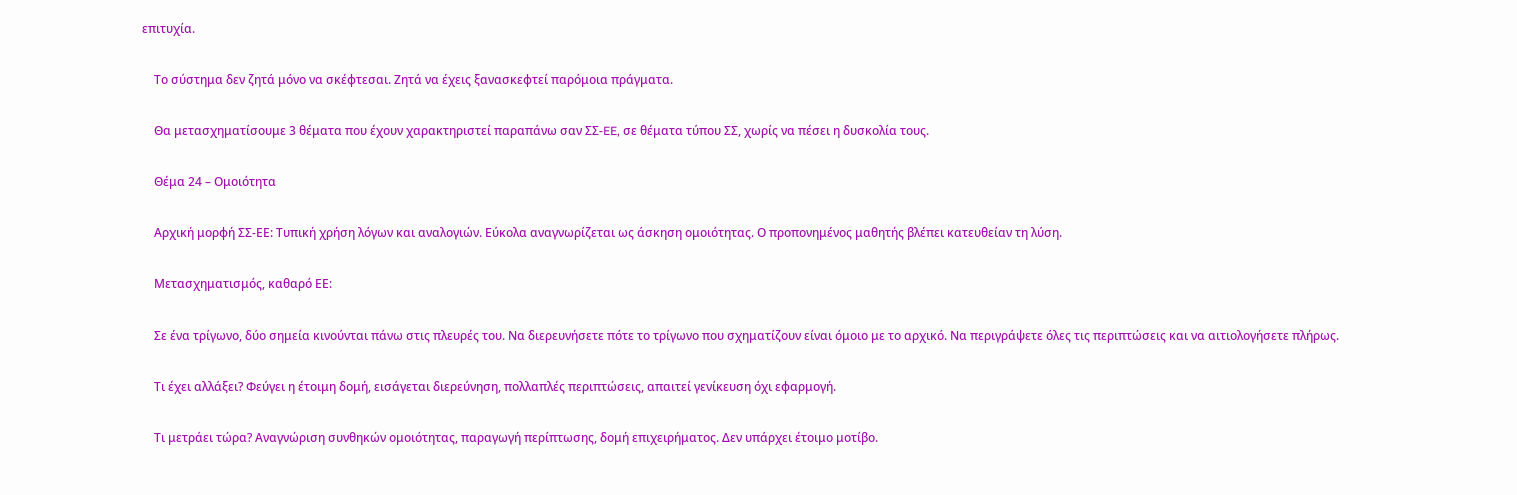επιτυχία.

    Το σύστημα δεν ζητά μόνο να σκέφτεσαι. Ζητά να έχεις ξανασκεφτεί παρόμοια πράγματα.

    Θα μετασχηματίσουμε 3 θέματα που έχουν χαρακτηριστεί παραπάνω σαν ΣΣ-EE, σε θέματα τύπου ΣΣ, χωρίς να πέσει η δυσκολία τους.

    Θέμα 24 – Ομοιότητα

    Αρχική μορφή ΣΣ-ΕΕ: Τυπική χρήση λόγων και αναλογιών. Εύκολα αναγνωρίζεται ως άσκηση ομοιότητας. Ο προπονημένος μαθητής βλέπει κατευθείαν τη λύση.

    Μετασχηματισμός, καθαρό ΕΕ:

    Σε ένα τρίγωνο, δύο σημεία κινούνται πάνω στις πλευρές του. Να διερευνήσετε πότε το τρίγωνο που σχηματίζουν είναι όμοιο με το αρχικό. Να περιγράψετε όλες τις περιπτώσεις και να αιτιολογήσετε πλήρως.

    Τι έχει αλλάξει? Φεύγει η έτοιμη δομή, εισάγεται διερεύνηση, πολλαπλές περιπτώσεις, απαιτεί γενίκευση όχι εφαρμογή.

    Τι μετράει τώρα? Αναγνώριση συνθηκών ομοιότητας, παραγωγή περίπτωσης, δομή επιχειρήματος. Δεν υπάρχει έτοιμο μοτίβο.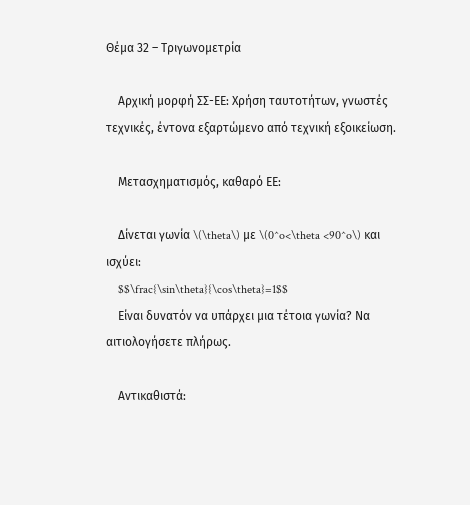Θέμα 32 – Τριγωνομετρία

    Αρχική μορφή ΣΣ-ΕΕ: Χρήση ταυτοτήτων, γνωστές τεχνικές, έντονα εξαρτώμενο από τεχνική εξοικείωση.

    Μετασχηματισμός, καθαρό ΕΕ:

    Δίνεται γωνία \(\theta\) με \(0^o<\theta <90^o\) και ισχύει:
    $$\frac{\sin\theta}{\cos\theta}=1$$
    Είναι δυνατόν να υπάρχει μια τέτοια γωνία? Να αιτιολογήσετε πλήρως.

    Αντικαθιστά: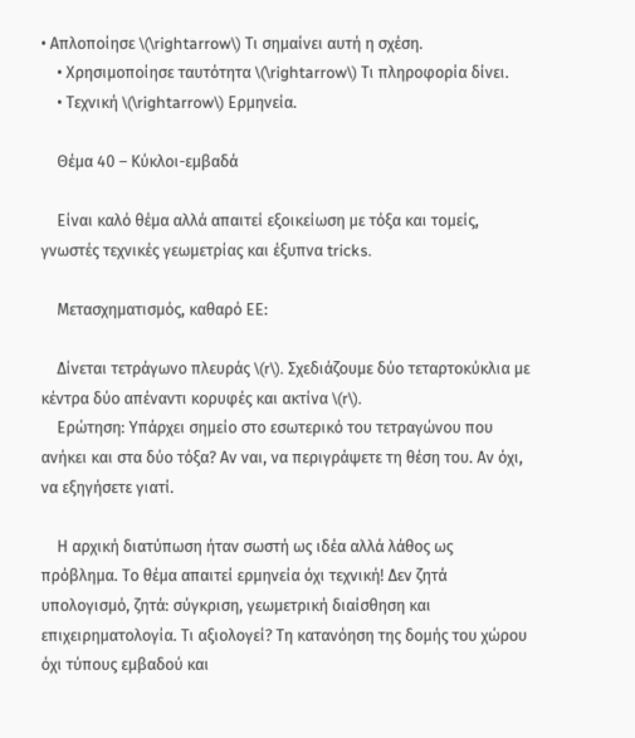• Απλοποίησε \(\rightarrow\) Τι σημαίνει αυτή η σχέση.
    • Χρησιμοποίησε ταυτότητα \(\rightarrow\) Τι πληροφορία δίνει.
    • Τεχνική \(\rightarrow\) Ερμηνεία.

    Θέμα 40 – Κύκλοι-εμβαδά

    Είναι καλό θέμα αλλά απαιτεί εξοικείωση με τόξα και τομείς, γνωστές τεχνικές γεωμετρίας και έξυπνα tricks.

    Μετασχηματισμός, καθαρό ΕΕ:

    Δίνεται τετράγωνο πλευράς \(r\). Σχεδιάζουμε δύο τεταρτοκύκλια με κέντρα δύο απέναντι κορυφές και ακτίνα \(r\).
    Ερώτηση: Υπάρχει σημείο στο εσωτερικό του τετραγώνου που ανήκει και στα δύο τόξα? Αν ναι, να περιγράψετε τη θέση του. Αν όχι, να εξηγήσετε γιατί.

    Η αρχική διατύπωση ήταν σωστή ως ιδέα αλλά λάθος ως πρόβλημα. Το θέμα απαιτεί ερμηνεία όχι τεχνική! Δεν ζητά υπολογισμό, ζητά: σύγκριση, γεωμετρική διαίσθηση και επιχειρηματολογία. Τι αξιολογεί? Τη κατανόηση της δομής του χώρου όχι τύπους εμβαδού και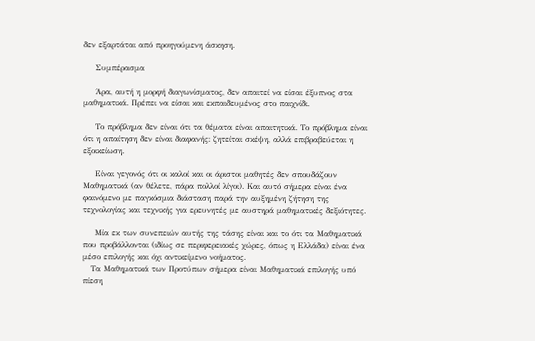δεν εξαρτάται από προηγούμενη άσκηση.

    Συμπέρασμα

    Άρα, αυτή η μορφή διαγωνίσματος, δεν απαιτεί να είσαι έξυπνος στα μαθηματικά. Πρέπει να είσαι και εκπαιδευμένος στο παιχνίδι.

    Το πρόβλημα δεν είναι ότι τα θέματα είναι απαιτητικά. Το πρόβλημα είναι ότι η απαίτηση δεν είναι διαφανής: ζητείται σκέψη, αλλά επιβραβεύεται η εξοικείωση.

    Είναι γεγονός ότι οι καλοί και οι άριστοι μαθητές δεν σπουδάζουν Μαθηματικά (αν θέλετε, πάρα πολλοί λίγοι). Και αυτό σήμερα είναι ένα φαινόμενο με παγκόσμια διάσταση παρά την αυξημένη ζήτηση της τεχνολογίας και τεχνικής για ερευνητές με αυστηρά μαθηματικές δεξιότητες.

    Μία εκ των συνεπειών αυτής της τάσης είναι και το ότι τα Μαθηματικά που προβάλλονται (ιδίως σε περιφερειακές χώρες, όπως η Ελλάδα) είναι ένα μέσο επιλογής και όχι αντικείμενο νοήματος.
    Tα Μαθηματικά των Προτύπων σήμερα είναι Μαθηματικά επιλογής υπό πίεση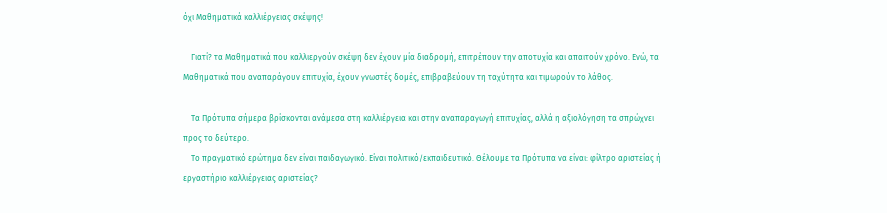όχι Μαθηματικά καλλιέργειας σκέψης!

    Γιατί? τα Μαθηματικά που καλλιεργούν σκέψη δεν έχουν μία διαδρομή, επιτρέπουν την αποτυχία και απαιτούν χρόνο. Ενώ, τα Μαθηματικά που αναπαράγουν επιτυχία, έχουν γνωστές δομές, επιβραβεύουν τη ταχύτητα και τιμωρούν το λάθος.

    Τα Πρότυπα σήμερα βρίσκονται ανάμεσα στη καλλιέργεια και στην αναπαραγωγή επιτυχίας, αλλά η αξιολόγηση τα σπρώχνει προς το δεύτερο.
    Το πραγματικό ερώτημα δεν είναι παιδαγωγικό. Είναι πολιτικό/εκπαιδευτικό. Θέλουμε τα Πρότυπα να είναι: φίλτρο αριστείας ή εργαστήριο καλλιέργειας αριστείας?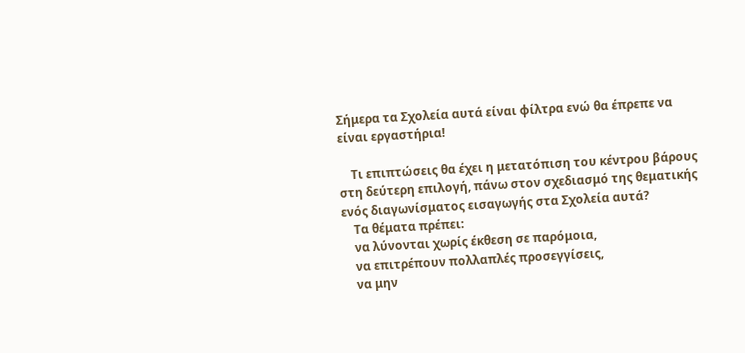Σήμερα τα Σχολεία αυτά είναι φίλτρα ενώ θα έπρεπε να είναι εργαστήρια!

    Τι επιπτώσεις θα έχει η μετατόπιση του κέντρου βάρους στη δεύτερη επιλογή, πάνω στον σχεδιασμό της θεματικής ενός διαγωνίσματος εισαγωγής στα Σχολεία αυτά?
    Τα θέματα πρέπει:
    να λύνονται χωρίς έκθεση σε παρόμοια,
    να επιτρέπουν πολλαπλές προσεγγίσεις,
    να μην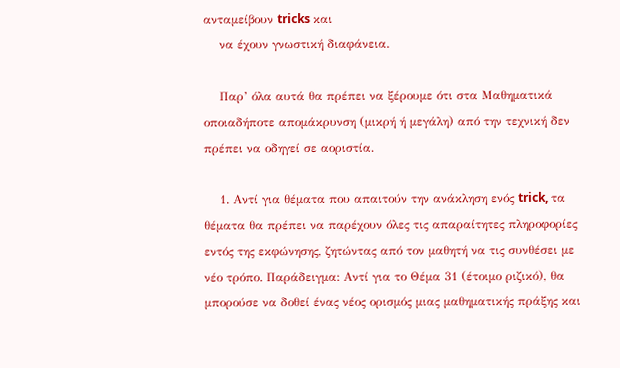ανταμείβουν tricks και
    να έχουν γνωστική διαφάνεια.

    Παρ’ όλα αυτά θα πρέπει να ξέρουμε ότι στα Μαθηματικά οποιαδήποτε απομάκρυνση (μικρή ή μεγάλη) από την τεχνική δεν πρέπει να οδηγεί σε αοριστία.

    1. Αντί για θέματα που απαιτούν την ανάκληση ενός trick, τα θέματα θα πρέπει να παρέχουν όλες τις απαραίτητες πληροφορίες εντός της εκφώνησης, ζητώντας από τον μαθητή να τις συνθέσει με νέο τρόπο. Παράδειγμα: Αντί για το Θέμα 31 (έτοιμο ριζικό), θα μπορούσε να δοθεί ένας νέος ορισμός μιας μαθηματικής πράξης και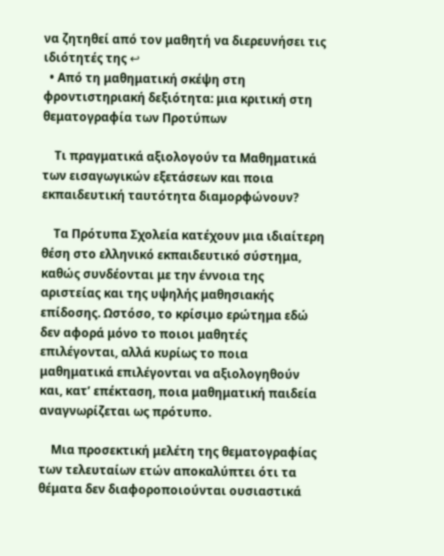να ζητηθεί από τον μαθητή να διερευνήσει τις ιδιότητές της ↩
  • Από τη μαθηματική σκέψη στη φροντιστηριακή δεξιότητα: μια κριτική στη θεματογραφία των Προτύπων

    Τι πραγματικά αξιολογούν τα Μαθηματικά των εισαγωγικών εξετάσεων και ποια εκπαιδευτική ταυτότητα διαμορφώνουν?

    Τα Πρότυπα Σχολεία κατέχουν μια ιδιαίτερη θέση στο ελληνικό εκπαιδευτικό σύστημα, καθώς συνδέονται με την έννοια της αριστείας και της υψηλής μαθησιακής επίδοσης. Ωστόσο, το κρίσιμο ερώτημα εδώ δεν αφορά μόνο το ποιοι μαθητές επιλέγονται, αλλά κυρίως το ποια μαθηματικά επιλέγονται να αξιολογηθούν και, κατ’ επέκταση, ποια μαθηματική παιδεία αναγνωρίζεται ως πρότυπο.

    Μια προσεκτική μελέτη της θεματογραφίας των τελευταίων ετών αποκαλύπτει ότι τα θέματα δεν διαφοροποιούνται ουσιαστικά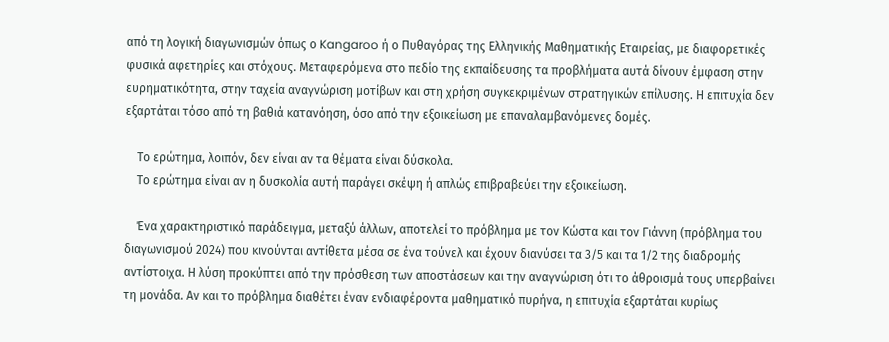από τη λογική διαγωνισμών όπως ο Kangaroo ή ο Πυθαγόρας της Ελληνικής Μαθηματικής Εταιρείας, με διαφορετικές φυσικά αφετηρίες και στόχους. Μεταφερόμενα στο πεδίο της εκπαίδευσης τα προβλήματα αυτά δίνουν έμφαση στην ευρηματικότητα, στην ταχεία αναγνώριση μοτίβων και στη χρήση συγκεκριμένων στρατηγικών επίλυσης. Η επιτυχία δεν εξαρτάται τόσο από τη βαθιά κατανόηση, όσο από την εξοικείωση με επαναλαμβανόμενες δομές.

    Το ερώτημα, λοιπόν, δεν είναι αν τα θέματα είναι δύσκολα.
    Το ερώτημα είναι αν η δυσκολία αυτή παράγει σκέψη ή απλώς επιβραβεύει την εξοικείωση.

    Ένα χαρακτηριστικό παράδειγμα, μεταξύ άλλων, αποτελεί το πρόβλημα με τον Κώστα και τον Γιάννη (πρόβλημα του διαγωνισμού 2024) που κινούνται αντίθετα μέσα σε ένα τούνελ και έχουν διανύσει τα 3/5 και τα 1/2 της διαδρομής αντίστοιχα. Η λύση προκύπτει από την πρόσθεση των αποστάσεων και την αναγνώριση ότι το άθροισμά τους υπερβαίνει τη μονάδα. Αν και το πρόβλημα διαθέτει έναν ενδιαφέροντα μαθηματικό πυρήνα, η επιτυχία εξαρτάται κυρίως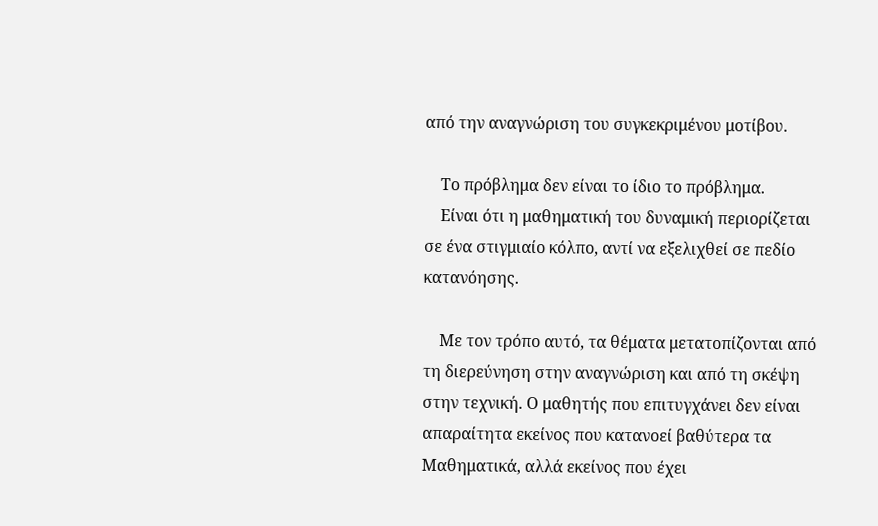από την αναγνώριση του συγκεκριμένου μοτίβου.

    Το πρόβλημα δεν είναι το ίδιο το πρόβλημα.
    Είναι ότι η μαθηματική του δυναμική περιορίζεται σε ένα στιγμιαίο κόλπο, αντί να εξελιχθεί σε πεδίο κατανόησης.

    Με τον τρόπο αυτό, τα θέματα μετατοπίζονται από τη διερεύνηση στην αναγνώριση και από τη σκέψη στην τεχνική. Ο μαθητής που επιτυγχάνει δεν είναι απαραίτητα εκείνος που κατανοεί βαθύτερα τα Μαθηματικά, αλλά εκείνος που έχει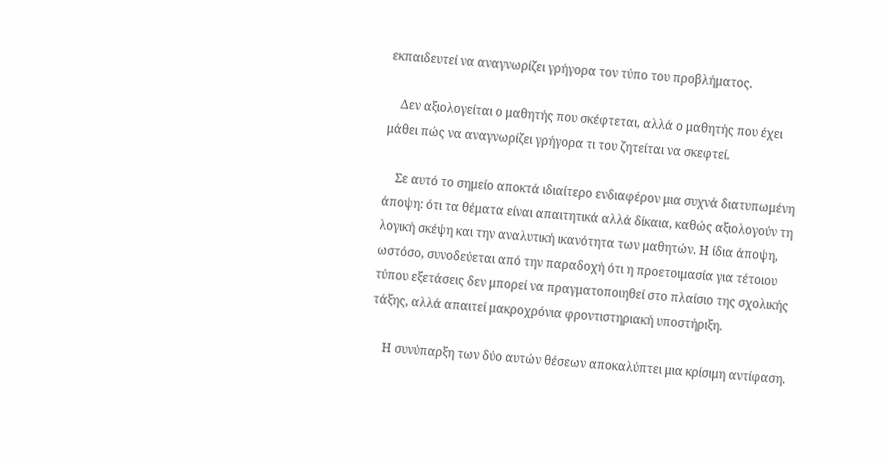εκπαιδευτεί να αναγνωρίζει γρήγορα τον τύπο του προβλήματος.

    Δεν αξιολογείται ο μαθητής που σκέφτεται, αλλά ο μαθητής που έχει μάθει πώς να αναγνωρίζει γρήγορα τι του ζητείται να σκεφτεί.

    Σε αυτό το σημείο αποκτά ιδιαίτερο ενδιαφέρον μια συχνά διατυπωμένη άποψη: ότι τα θέματα είναι απαιτητικά αλλά δίκαια, καθώς αξιολογούν τη λογική σκέψη και την αναλυτική ικανότητα των μαθητών. Η ίδια άποψη, ωστόσο, συνοδεύεται από την παραδοχή ότι η προετοιμασία για τέτοιου τύπου εξετάσεις δεν μπορεί να πραγματοποιηθεί στο πλαίσιο της σχολικής τάξης, αλλά απαιτεί μακροχρόνια φροντιστηριακή υποστήριξη.

    Η συνύπαρξη των δύο αυτών θέσεων αποκαλύπτει μια κρίσιμη αντίφαση.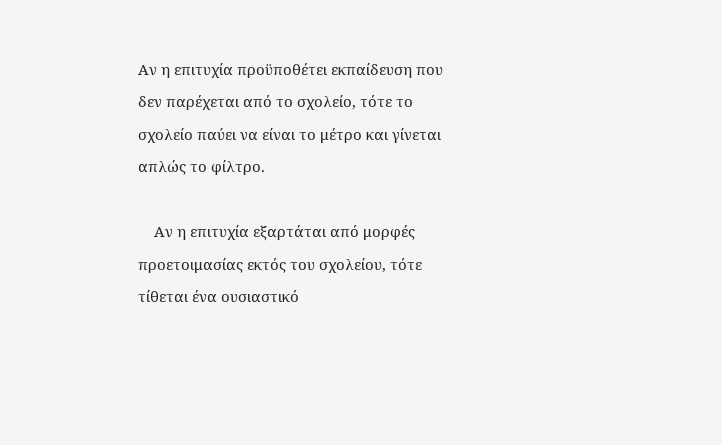Αν η επιτυχία προϋποθέτει εκπαίδευση που δεν παρέχεται από το σχολείο, τότε το σχολείο παύει να είναι το μέτρο και γίνεται απλώς το φίλτρο.

    Αν η επιτυχία εξαρτάται από μορφές προετοιμασίας εκτός του σχολείου, τότε τίθεται ένα ουσιαστικό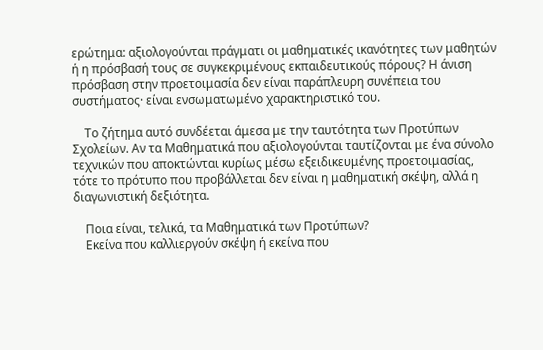ερώτημα: αξιολογούνται πράγματι οι μαθηματικές ικανότητες των μαθητών ή η πρόσβασή τους σε συγκεκριμένους εκπαιδευτικούς πόρους? Η άνιση πρόσβαση στην προετοιμασία δεν είναι παράπλευρη συνέπεια του συστήματος· είναι ενσωματωμένο χαρακτηριστικό του.

    Το ζήτημα αυτό συνδέεται άμεσα με την ταυτότητα των Προτύπων Σχολείων. Αν τα Μαθηματικά που αξιολογούνται ταυτίζονται με ένα σύνολο τεχνικών που αποκτώνται κυρίως μέσω εξειδικευμένης προετοιμασίας, τότε το πρότυπο που προβάλλεται δεν είναι η μαθηματική σκέψη, αλλά η διαγωνιστική δεξιότητα.

    Ποια είναι, τελικά, τα Μαθηματικά των Προτύπων?
    Εκείνα που καλλιεργούν σκέψη ή εκείνα που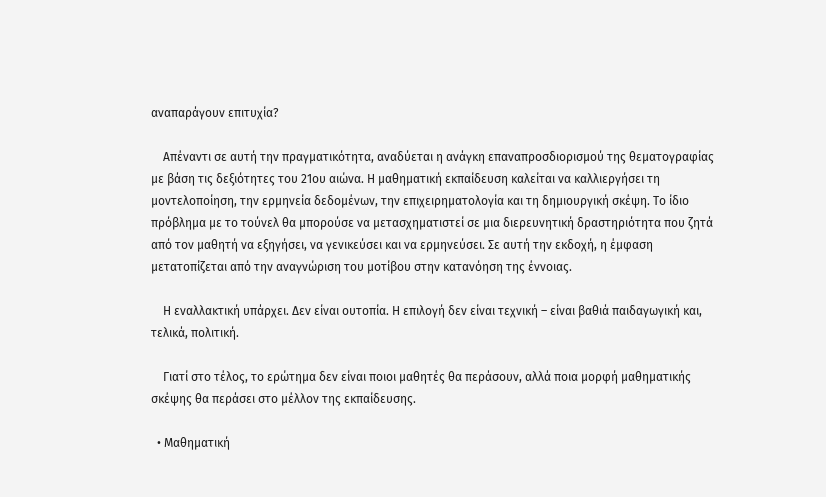αναπαράγουν επιτυχία?

    Απέναντι σε αυτή την πραγματικότητα, αναδύεται η ανάγκη επαναπροσδιορισμού της θεματογραφίας με βάση τις δεξιότητες του 21ου αιώνα. Η μαθηματική εκπαίδευση καλείται να καλλιεργήσει τη μοντελοποίηση, την ερμηνεία δεδομένων, την επιχειρηματολογία και τη δημιουργική σκέψη. Το ίδιο πρόβλημα με το τούνελ θα μπορούσε να μετασχηματιστεί σε μια διερευνητική δραστηριότητα που ζητά από τον μαθητή να εξηγήσει, να γενικεύσει και να ερμηνεύσει. Σε αυτή την εκδοχή, η έμφαση μετατοπίζεται από την αναγνώριση του μοτίβου στην κατανόηση της έννοιας.

    Η εναλλακτική υπάρχει. Δεν είναι ουτοπία. Η επιλογή δεν είναι τεχνική – είναι βαθιά παιδαγωγική και, τελικά, πολιτική.

    Γιατί στο τέλος, το ερώτημα δεν είναι ποιοι μαθητές θα περάσουν, αλλά ποια μορφή μαθηματικής σκέψης θα περάσει στο μέλλον της εκπαίδευσης.

  • Μαθηματική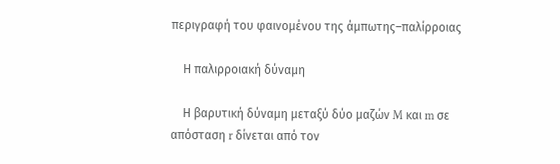περιγραφή του φαινομένου της άμπωτης–παλίρροιας

    Η παλιρροιακή δύναμη

    Η βαρυτική δύναμη μεταξύ δύο μαζών M και m σε απόσταση r δίνεται από τον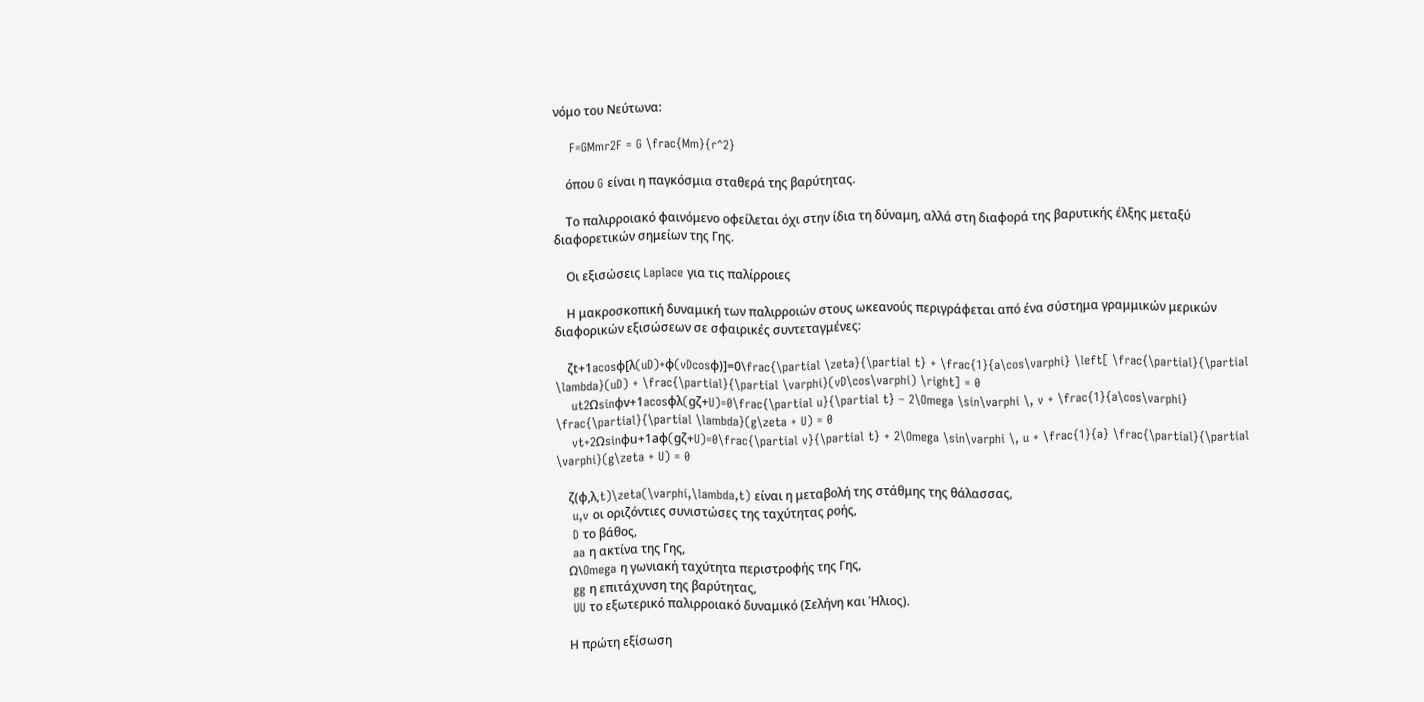νόμο του Νεύτωνα:

    F=GMmr2F = G \frac{Mm}{r^2}

    όπου G είναι η παγκόσμια σταθερά της βαρύτητας.

    Το παλιρροιακό φαινόμενο οφείλεται όχι στην ίδια τη δύναμη, αλλά στη διαφορά της βαρυτικής έλξης μεταξύ διαφορετικών σημείων της Γης.

    Οι εξισώσεις Laplace για τις παλίρροιες

    Η μακροσκοπική δυναμική των παλιρροιών στους ωκεανούς περιγράφεται από ένα σύστημα γραμμικών μερικών διαφορικών εξισώσεων σε σφαιρικές συντεταγμένες:

    ζt+1acosφ[λ(uD)+φ(vDcosφ)]=0\frac{\partial \zeta}{\partial t} + \frac{1}{a\cos\varphi} \left[ \frac{\partial}{\partial \lambda}(uD) + \frac{\partial}{\partial \varphi}(vD\cos\varphi) \right] = 0
    ut2Ωsinφv+1acosφλ(gζ+U)=0\frac{\partial u}{\partial t} – 2\Omega \sin\varphi \, v + \frac{1}{a\cos\varphi} \frac{\partial}{\partial \lambda}(g\zeta + U) = 0
    vt+2Ωsinφu+1aφ(gζ+U)=0\frac{\partial v}{\partial t} + 2\Omega \sin\varphi \, u + \frac{1}{a} \frac{\partial}{\partial \varphi}(g\zeta + U) = 0

    ζ(φ,λ,t)\zeta(\varphi,\lambda,t) είναι η μεταβολή της στάθμης της θάλασσας,
    u,v οι οριζόντιες συνιστώσες της ταχύτητας ροής,
    D το βάθος,
    aa η ακτίνα της Γης,
    Ω\Omega η γωνιακή ταχύτητα περιστροφής της Γης,
    gg η επιτάχυνση της βαρύτητας,
    UU το εξωτερικό παλιρροιακό δυναμικό (Σελήνη και Ήλιος).

    Η πρώτη εξίσωση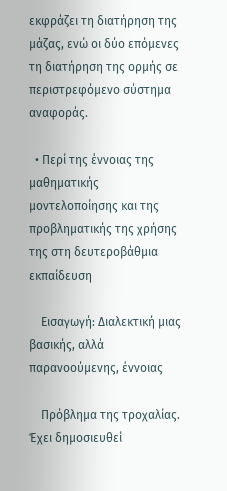εκφράζει τη διατήρηση της μάζας, ενώ οι δύο επόμενες τη διατήρηση της ορμής σε περιστρεφόμενο σύστημα αναφοράς.

  • Περί της έννοιας της μαθηματικής μοντελοποίησης και της προβληματικής της χρήσης της στη δευτεροβάθμια εκπαίδευση

    Εισαγωγή: Διαλεκτική μιας βασικής, αλλά παρανοούμενης, έννοιας

    Πρόβλημα της τροχαλίας. Έχει δημοσιευθεί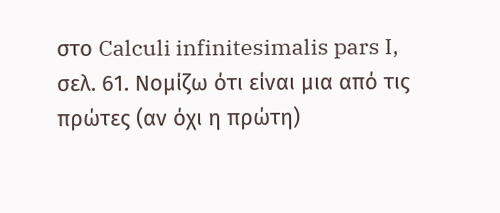στο Calculi infinitesimalis pars I, σελ. 61. Νομίζω ότι είναι μια από τις πρώτες (αν όχι η πρώτη)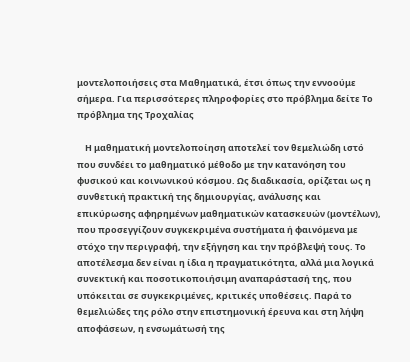μοντελοποιήσεις στα Μαθηματικά, έτσι όπως την εννοούμε σήμερα. Για περισσότερες πληροφορίες στο πρόβλημα δείτε Το πρόβλημα της Τροχαλίας

    Η μαθηματική μοντελοποίηση αποτελεί τον θεμελιώδη ιστό που συνδέει το μαθηματικό μέθοδο με την κατανόηση του φυσικού και κοινωνικού κόσμου. Ως διαδικασία, ορίζεται ως η συνθετική πρακτική της δημιουργίας, ανάλυσης και επικύρωσης αφηρημένων μαθηματικών κατασκευών (μοντέλων), που προσεγγίζουν συγκεκριμένα συστήματα ή φαινόμενα με στόχο την περιγραφή, την εξήγηση και την πρόβλεψή τους. Το αποτέλεσμα δεν είναι η ίδια η πραγματικότητα, αλλά μια λογικά συνεκτική και ποσοτικοποιήσιμη αναπαράστασή της, που υπόκειται σε συγκεκριμένες, κριτικές υποθέσεις. Παρά το θεμελιώδες της ρόλο στην επιστημονική έρευνα και στη λήψη αποφάσεων, η ενσωμάτωσή της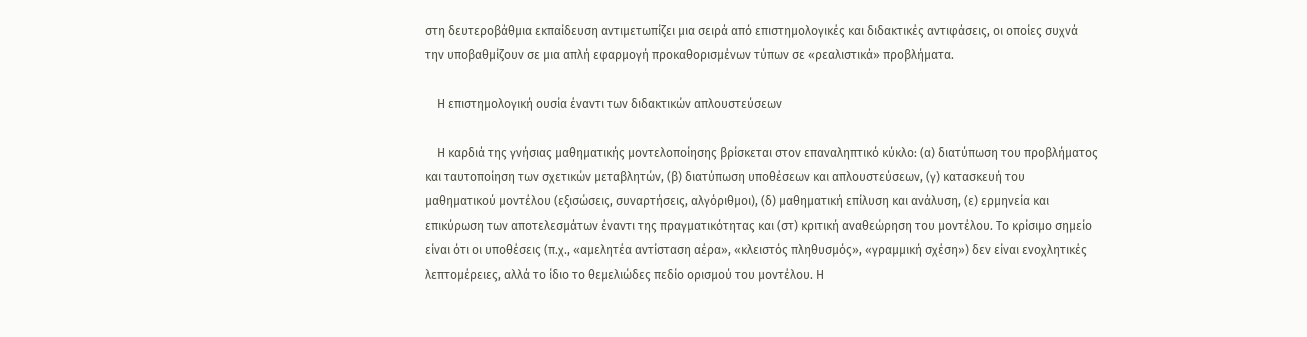στη δευτεροβάθμια εκπαίδευση αντιμετωπίζει μια σειρά από επιστημολογικές και διδακτικές αντιφάσεις, οι οποίες συχνά την υποβαθμίζουν σε μια απλή εφαρμογή προκαθορισμένων τύπων σε «ρεαλιστικά» προβλήματα.

    Η επιστημολογική ουσία έναντι των διδακτικών απλουστεύσεων

    Η καρδιά της γνήσιας μαθηματικής μοντελοποίησης βρίσκεται στον επαναληπτικό κύκλο: (α) διατύπωση του προβλήματος και ταυτοποίηση των σχετικών μεταβλητών, (β) διατύπωση υποθέσεων και απλουστεύσεων, (γ) κατασκευή του μαθηματικού μοντέλου (εξισώσεις, συναρτήσεις, αλγόριθμοι), (δ) μαθηματική επίλυση και ανάλυση, (ε) ερμηνεία και επικύρωση των αποτελεσμάτων έναντι της πραγματικότητας και (στ) κριτική αναθεώρηση του μοντέλου. Το κρίσιμο σημείο είναι ότι οι υποθέσεις (π.χ., «αμελητέα αντίσταση αέρα», «κλειστός πληθυσμός», «γραμμική σχέση») δεν είναι ενοχλητικές λεπτομέρειες, αλλά το ίδιο το θεμελιώδες πεδίο ορισμού του μοντέλου. Η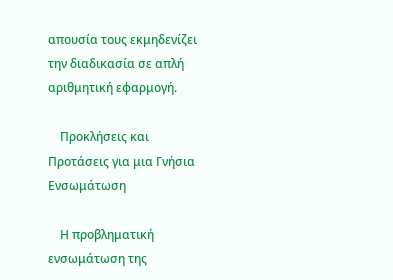απουσία τους εκμηδενίζει την διαδικασία σε απλή αριθμητική εφαρμογή.

    Προκλήσεις και Προτάσεις για μια Γνήσια Ενσωμάτωση

    Η προβληματική ενσωμάτωση της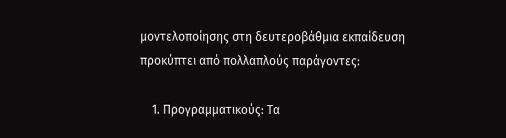μοντελοποίησης στη δευτεροβάθμια εκπαίδευση προκύπτει από πολλαπλούς παράγοντες:

    1. Προγραμματικούς: Τα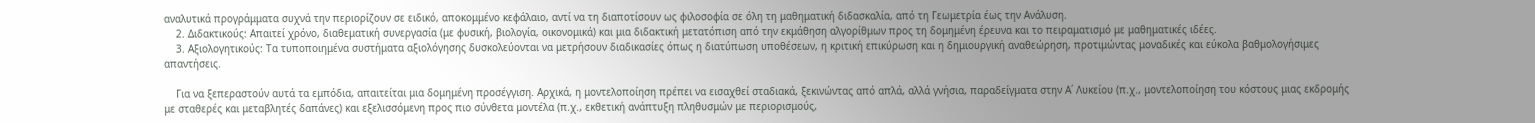αναλυτικά προγράμματα συχνά την περιορίζουν σε ειδικό, αποκομμένο κεφάλαιο, αντί να τη διαποτίσουν ως φιλοσοφία σε όλη τη μαθηματική διδασκαλία, από τη Γεωμετρία έως την Ανάλυση.
    2. Διδακτικούς: Απαιτεί χρόνο, διαθεματική συνεργασία (με φυσική, βιολογία, οικονομικά) και μια διδακτική μετατόπιση από την εκμάθηση αλγορίθμων προς τη δομημένη έρευνα και το πειραματισμό με μαθηματικές ιδέες.
    3. Αξιολογητικούς: Τα τυποποιημένα συστήματα αξιολόγησης δυσκολεύονται να μετρήσουν διαδικασίες όπως η διατύπωση υποθέσεων, η κριτική επικύρωση και η δημιουργική αναθεώρηση, προτιμώντας μοναδικές και εύκολα βαθμολογήσιμες απαντήσεις.

    Για να ξεπεραστούν αυτά τα εμπόδια, απαιτείται μια δομημένη προσέγγιση. Αρχικά, η μοντελοποίηση πρέπει να εισαχθεί σταδιακά, ξεκινώντας από απλά, αλλά γνήσια, παραδείγματα στην Α΄ Λυκείου (π.χ., μοντελοποίηση του κόστους μιας εκδρομής με σταθερές και μεταβλητές δαπάνες) και εξελισσόμενη προς πιο σύνθετα μοντέλα (π.χ., εκθετική ανάπτυξη πληθυσμών με περιορισμούς,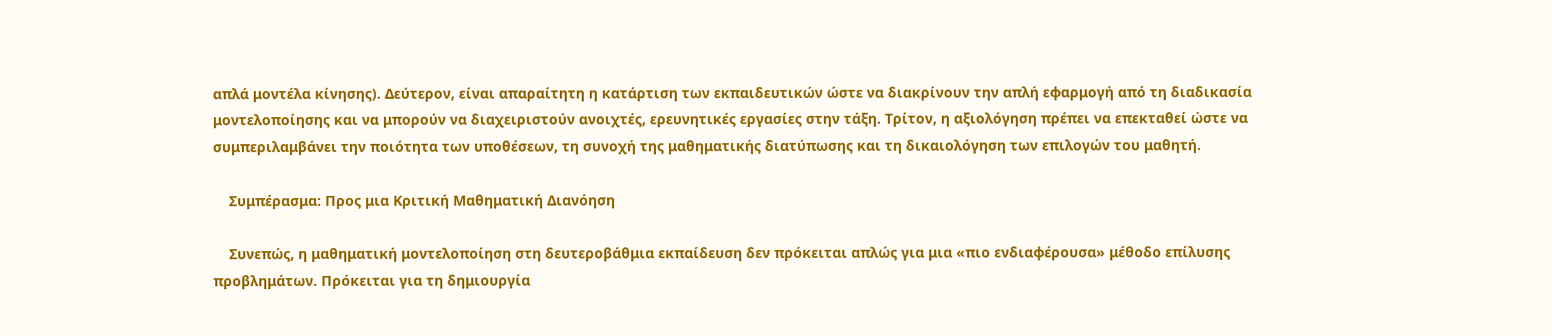απλά μοντέλα κίνησης). Δεύτερον, είναι απαραίτητη η κατάρτιση των εκπαιδευτικών ώστε να διακρίνουν την απλή εφαρμογή από τη διαδικασία μοντελοποίησης και να μπορούν να διαχειριστούν ανοιχτές, ερευνητικές εργασίες στην τάξη. Τρίτον, η αξιολόγηση πρέπει να επεκταθεί ώστε να συμπεριλαμβάνει την ποιότητα των υποθέσεων, τη συνοχή της μαθηματικής διατύπωσης και τη δικαιολόγηση των επιλογών του μαθητή.

    Συμπέρασμα: Προς μια Κριτική Μαθηματική Διανόηση

    Συνεπώς, η μαθηματική μοντελοποίηση στη δευτεροβάθμια εκπαίδευση δεν πρόκειται απλώς για μια «πιο ενδιαφέρουσα» μέθοδο επίλυσης προβλημάτων. Πρόκειται για τη δημιουργία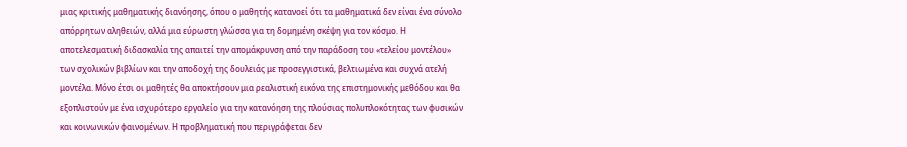μιας κριτικής μαθηματικής διανόησης, όπου ο μαθητής κατανοεί ότι τα μαθηματικά δεν είναι ένα σύνολο απόρρητων αληθειών, αλλά μια εύρωστη γλώσσα για τη δομημένη σκέψη για τον κόσμο. Η αποτελεσματική διδασκαλία της απαιτεί την απομάκρυνση από την παράδοση του «τελείου μοντέλου» των σχολικών βιβλίων και την αποδοχή της δουλειάς με προσεγγιστικά, βελτιωμένα και συχνά ατελή μοντέλα. Μόνο έτσι οι μαθητές θα αποκτήσουν μια ρεαλιστική εικόνα της επιστημονικής μεθόδου και θα εξοπλιστούν με ένα ισχυρότερο εργαλείο για την κατανόηση της πλούσιας πολυπλοκότητας των φυσικών και κοινωνικών φαινομένων. Η προβληματική που περιγράφεται δεν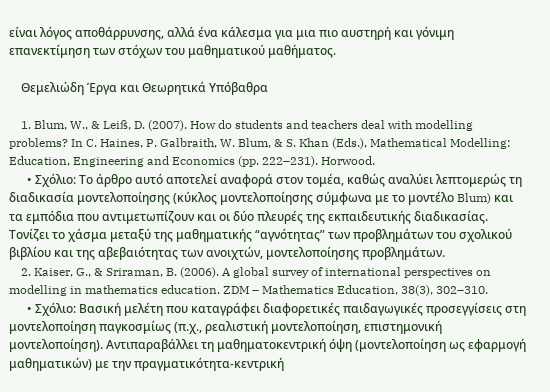είναι λόγος αποθάρρυνσης, αλλά ένα κάλεσμα για μια πιο αυστηρή και γόνιμη επανεκτίμηση των στόχων του μαθηματικού μαθήματος.

    Θεμελιώδη Έργα και Θεωρητικά Υπόβαθρα

    1. Blum, W., & Leiß, D. (2007). How do students and teachers deal with modelling problems? In C. Haines, P. Galbraith, W. Blum, & S. Khan (Eds.), Mathematical Modelling: Education, Engineering and Economics (pp. 222–231). Horwood.
      • Σχόλιο: Το άρθρο αυτό αποτελεί αναφορά στον τομέα, καθώς αναλύει λεπτομερώς τη διαδικασία μοντελοποίησης (κύκλος μοντελοποίησης σύμφωνα με το μοντέλο Blum) και τα εμπόδια που αντιμετωπίζουν και οι δύο πλευρές της εκπαιδευτικής διαδικασίας. Τονίζει το χάσμα μεταξύ της μαθηματικής “αγνότητας” των προβλημάτων του σχολικού βιβλίου και της αβεβαιότητας των ανοιχτών, μοντελοποίησης προβλημάτων.
    2. Kaiser, G., & Sriraman, B. (2006). A global survey of international perspectives on modelling in mathematics education. ZDM – Mathematics Education, 38(3), 302–310.
      • Σχόλιο: Βασική μελέτη που καταγράφει διαφορετικές παιδαγωγικές προσεγγίσεις στη μοντελοποίηση παγκοσμίως (π.χ., ρεαλιστική μοντελοποίηση, επιστημονική μοντελοποίηση). Αντιπαραβάλλει τη μαθηματοκεντρική όψη (μοντελοποίηση ως εφαρμογή μαθηματικών) με την πραγματικότητα-κεντρική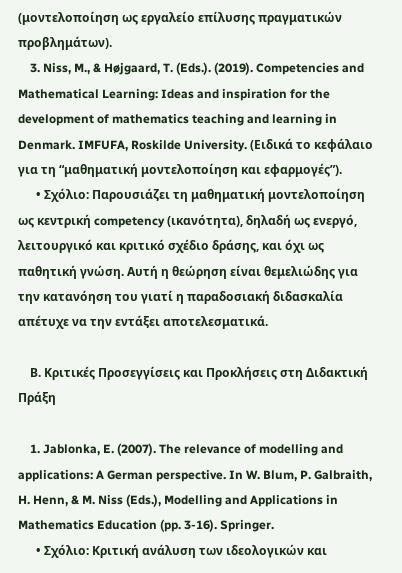(μοντελοποίηση ως εργαλείο επίλυσης πραγματικών προβλημάτων).
    3. Niss, M., & Højgaard, T. (Eds.). (2019). Competencies and Mathematical Learning: Ideas and inspiration for the development of mathematics teaching and learning in Denmark. IMFUFA, Roskilde University. (Ειδικά το κεφάλαιο για τη “μαθηματική μοντελοποίηση και εφαρμογές”).
      • Σχόλιο: Παρουσιάζει τη μαθηματική μοντελοποίηση ως κεντρική competency (ικανότητα), δηλαδή ως ενεργό, λειτουργικό και κριτικό σχέδιο δράσης, και όχι ως παθητική γνώση. Αυτή η θεώρηση είναι θεμελιώδης για την κατανόηση του γιατί η παραδοσιακή διδασκαλία απέτυχε να την εντάξει αποτελεσματικά.

    Β. Κριτικές Προσεγγίσεις και Προκλήσεις στη Διδακτική Πράξη

    1. Jablonka, E. (2007). The relevance of modelling and applications: A German perspective. In W. Blum, P. Galbraith, H. Henn, & M. Niss (Eds.), Modelling and Applications in Mathematics Education (pp. 3-16). Springer.
      • Σχόλιο: Κριτική ανάλυση των ιδεολογικών και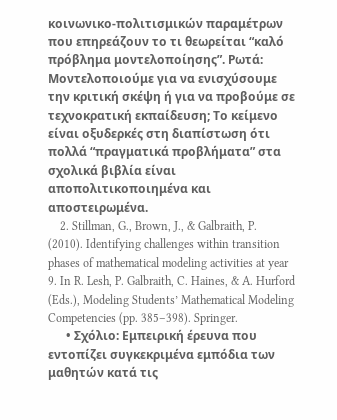κοινωνικο-πολιτισμικών παραμέτρων που επηρεάζουν το τι θεωρείται “καλό πρόβλημα μοντελοποίησης”. Ρωτά: Μοντελοποιούμε για να ενισχύσουμε την κριτική σκέψη ή για να προβούμε σε τεχνοκρατική εκπαίδευση; Το κείμενο είναι οξυδερκές στη διαπίστωση ότι πολλά “πραγματικά προβλήματα” στα σχολικά βιβλία είναι αποπολιτικοποιημένα και αποστειρωμένα.
    2. Stillman, G., Brown, J., & Galbraith, P. (2010). Identifying challenges within transition phases of mathematical modeling activities at year 9. In R. Lesh, P. Galbraith, C. Haines, & A. Hurford (Eds.), Modeling Students’ Mathematical Modeling Competencies (pp. 385–398). Springer.
      • Σχόλιο: Εμπειρική έρευνα που εντοπίζει συγκεκριμένα εμπόδια των μαθητών κατά τις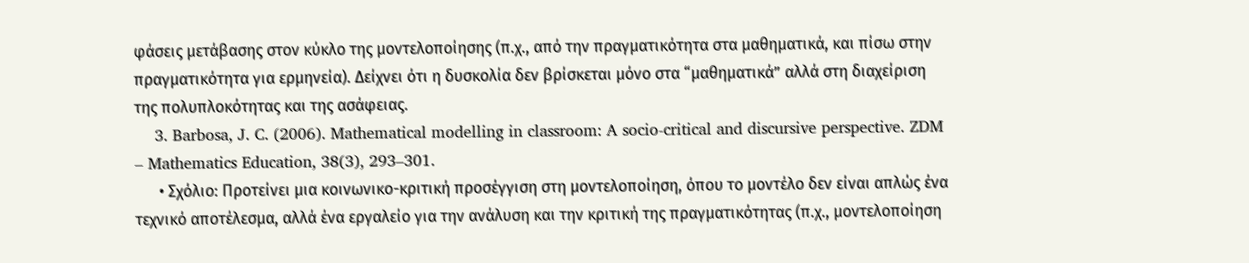φάσεις μετάβασης στον κύκλο της μοντελοποίησης (π.χ., από την πραγματικότητα στα μαθηματικά, και πίσω στην πραγματικότητα για ερμηνεία). Δείχνει ότι η δυσκολία δεν βρίσκεται μόνο στα “μαθηματικά” αλλά στη διαχείριση της πολυπλοκότητας και της ασάφειας.
    3. Barbosa, J. C. (2006). Mathematical modelling in classroom: A socio-critical and discursive perspective. ZDM – Mathematics Education, 38(3), 293–301.
      • Σχόλιο: Προτείνει μια κοινωνικο-κριτική προσέγγιση στη μοντελοποίηση, όπου το μοντέλο δεν είναι απλώς ένα τεχνικό αποτέλεσμα, αλλά ένα εργαλείο για την ανάλυση και την κριτική της πραγματικότητας (π.χ., μοντελοποίηση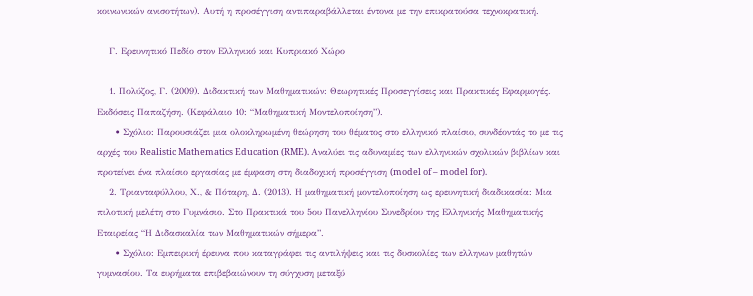κοινωνικών ανισοτήτων). Αυτή η προσέγγιση αντιπαραβάλλεται έντονα με την επικρατούσα τεχνοκρατική.

    Γ. Ερευνητικό Πεδίο στον Ελληνικό και Κυπριακό Χώρο

    1. Πολύζος, Γ. (2009). Διδακτική των Μαθηματικών: Θεωρητικές Προσεγγίσεις και Πρακτικές Εφαρμογές. Εκδόσεις Παπαζήση. (Κεφάλαιο 10: “Μαθηματική Μοντελοποίηση”).
      • Σχόλιο: Παρουσιάζει μια ολοκληρωμένη θεώρηση του θέματος στο ελληνικό πλαίσιο, συνδέοντάς το με τις αρχές του Realistic Mathematics Education (RME). Αναλύει τις αδυναμίες των ελληνικών σχολικών βιβλίων και προτείνει ένα πλαίσιο εργασίας με έμφαση στη διαδοχική προσέγγιση (model of – model for).
    2. Τριανταφύλλου, Χ., & Πόταρη, Δ. (2013). Η μαθηματική μοντελοποίηση ως ερευνητική διαδικασία: Μια πιλοτική μελέτη στο Γυμνάσιο. Στο Πρακτικά του 5ου Πανελληνίου Συνεδρίου της Ελληνικής Μαθηματικής Εταιρείας “Η Διδασκαλία των Μαθηματικών σήμερα”.
      • Σχόλιο: Εμπειρική έρευνα που καταγράφει τις αντιλήψεις και τις δυσκολίες των ελληνων μαθητών γυμνασίου. Τα ευρήματα επιβεβαιώνουν τη σύγχυση μεταξύ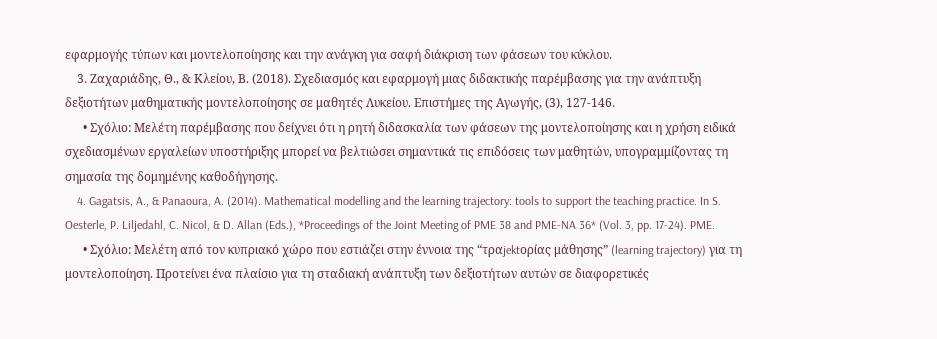εφαρμογής τύπων και μοντελοποίησης και την ανάγκη για σαφή διάκριση των φάσεων του κύκλου.
    3. Ζαχαριάδης, Θ., & Κλείου, Β. (2018). Σχεδιασμός και εφαρμογή μιας διδακτικής παρέμβασης για την ανάπτυξη δεξιοτήτων μαθηματικής μοντελοποίησης σε μαθητές Λυκείου. Επιστήμες της Αγωγής, (3), 127-146.
      • Σχόλιο: Μελέτη παρέμβασης που δείχνει ότι η ρητή διδασκαλία των φάσεων της μοντελοποίησης και η χρήση ειδικά σχεδιασμένων εργαλείων υποστήριξης μπορεί να βελτιώσει σημαντικά τις επιδόσεις των μαθητών, υπογραμμίζοντας τη σημασία της δομημένης καθοδήγησης.
    4. Gagatsis, A., & Panaoura, A. (2014). Mathematical modelling and the learning trajectory: tools to support the teaching practice. In S. Oesterle, P. Liljedahl, C. Nicol, & D. Allan (Eds.), *Proceedings of the Joint Meeting of PME 38 and PME-NA 36* (Vol. 3, pp. 17-24). PME.
      • Σχόλιο: Μελέτη από τον κυπριακό χώρο που εστιάζει στην έννοια της “τραjektορίας μάθησης” (learning trajectory) για τη μοντελοποίηση. Προτείνει ένα πλαίσιο για τη σταδιακή ανάπτυξη των δεξιοτήτων αυτών σε διαφορετικές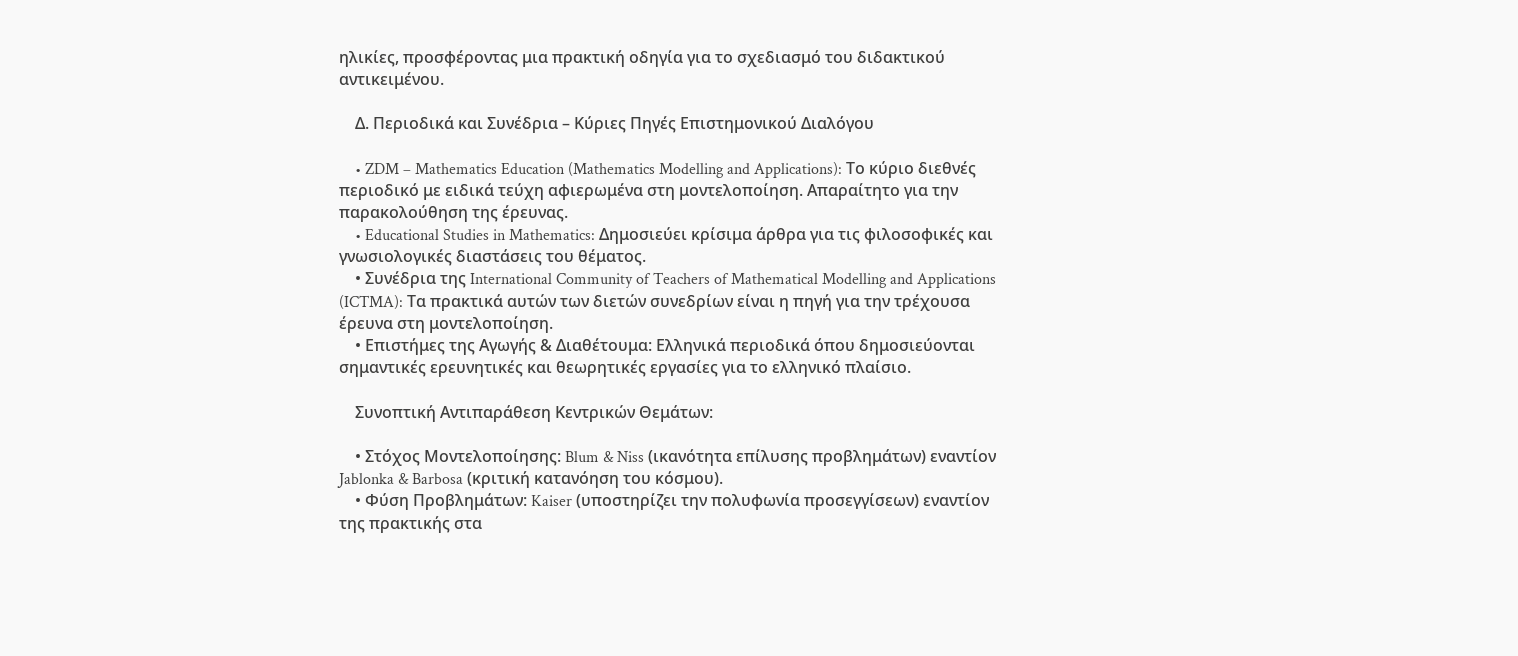ηλικίες, προσφέροντας μια πρακτική οδηγία για το σχεδιασμό του διδακτικού αντικειμένου.

    Δ. Περιοδικά και Συνέδρια – Κύριες Πηγές Επιστημονικού Διαλόγου

    • ZDM – Mathematics Education (Mathematics Modelling and Applications): Το κύριο διεθνές περιοδικό με ειδικά τεύχη αφιερωμένα στη μοντελοποίηση. Απαραίτητο για την παρακολούθηση της έρευνας.
    • Educational Studies in Mathematics: Δημοσιεύει κρίσιμα άρθρα για τις φιλοσοφικές και γνωσιολογικές διαστάσεις του θέματος.
    • Συνέδρια της International Community of Teachers of Mathematical Modelling and Applications (ICTMA): Τα πρακτικά αυτών των διετών συνεδρίων είναι η πηγή για την τρέχουσα έρευνα στη μοντελοποίηση.
    • Επιστήμες της Αγωγής & Διαθέτουμα: Ελληνικά περιοδικά όπου δημοσιεύονται σημαντικές ερευνητικές και θεωρητικές εργασίες για το ελληνικό πλαίσιο.

    Συνοπτική Αντιπαράθεση Κεντρικών Θεμάτων:

    • Στόχος Μοντελοποίησης: Blum & Niss (ικανότητα επίλυσης προβλημάτων) εναντίον Jablonka & Barbosa (κριτική κατανόηση του κόσμου).
    • Φύση Προβλημάτων: Kaiser (υποστηρίζει την πολυφωνία προσεγγίσεων) εναντίον της πρακτικής στα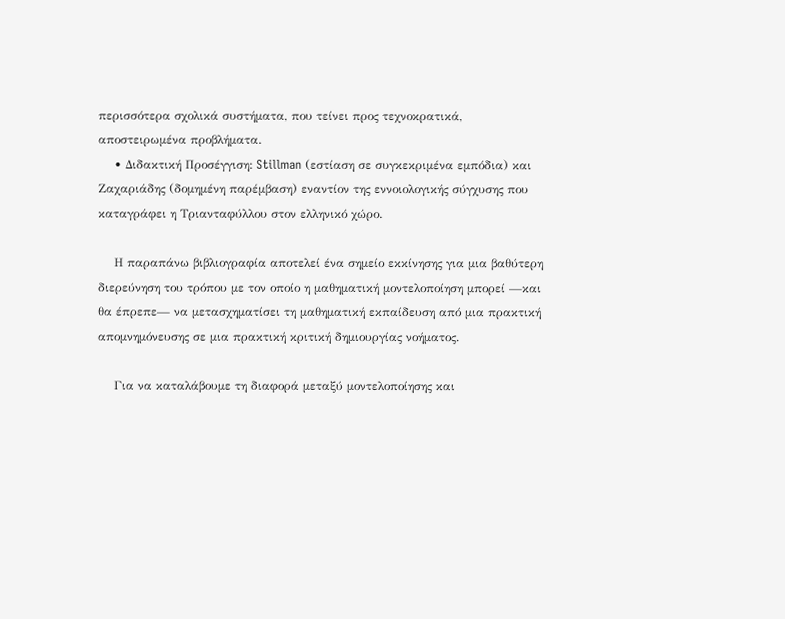περισσότερα σχολικά συστήματα, που τείνει προς τεχνοκρατικά, αποστειρωμένα προβλήματα.
    • Διδακτική Προσέγγιση: Stillman (εστίαση σε συγκεκριμένα εμπόδια) και Ζαχαριάδης (δομημένη παρέμβαση) εναντίον της εννοιολογικής σύγχυσης που καταγράφει η Τριανταφύλλου στον ελληνικό χώρο.

    Η παραπάνω βιβλιογραφία αποτελεί ένα σημείο εκκίνησης για μια βαθύτερη διερεύνηση του τρόπου με τον οποίο η μαθηματική μοντελοποίηση μπορεί —και θα έπρεπε— να μετασχηματίσει τη μαθηματική εκπαίδευση από μια πρακτική απομνημόνευσης σε μια πρακτική κριτική δημιουργίας νοήματος.

    Για να καταλάβουμε τη διαφορά μεταξύ μοντελοποίησης και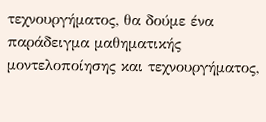τεχνουργήματος, θα δούμε ένα παράδειγμα μαθηματικής μοντελοποίησης και τεχνουργήματος,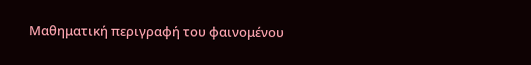Μαθηματική περιγραφή του φαινομένου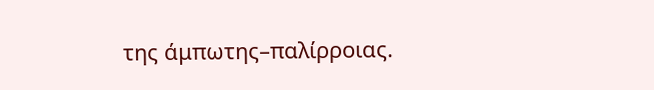της άμπωτης–παλίρροιας.